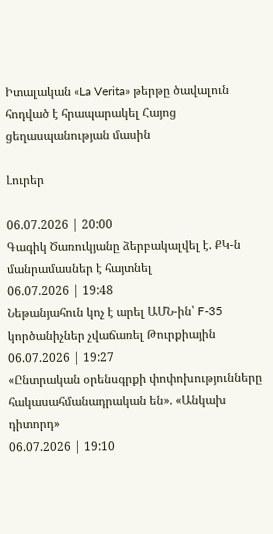Իտալական «La Verita» թերթը ծավալուն հոդված է հրապարակել Հայոց ցեղասպանության մասին

Լուրեր

06.07.2026 | 20:00
Գագիկ Ծառուկյանը ձերբակալվել է. ՔԿ-ն մանրամասներ է հայտնել
06.07.2026 | 19:48
Նեթանյահուն կոչ է արել ԱՄՆ-ին՝ F-35 կործանիչներ չվաճառել Թուրքիային
06.07.2026 | 19:27
«Ընտրական օրենսգրքի փոփոխությունները հակասահմանադրական են». «Անկախ դիտորդ»
06.07.2026 | 19:10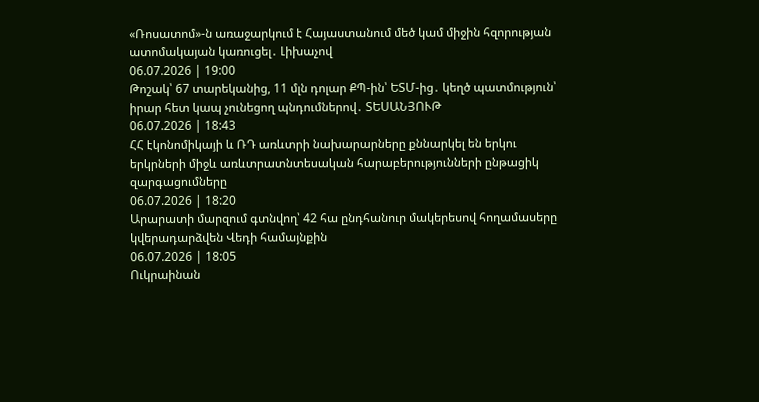«Ռոսատոմ»-ն առաջարկում է Հայաստանում մեծ կամ միջին հզորության ատոմակայան կառուցել․ Լիխաչով
06.07.2026 | 19:00
Թոշակ՝ 67 տարեկանից, 11 մլն դոլար ՔՊ-ին՝ ԵՏՄ-ից․ կեղծ պատմություն՝ իրար հետ կապ չունեցող պնդումներով․ ՏԵՍԱՆՅՈՒԹ
06.07.2026 | 18:43
ՀՀ էկոնոմիկայի և ՌԴ առևտրի նախարարները քննարկել են երկու երկրների միջև առևտրատնտեսական հարաբերությունների ընթացիկ զարգացումները
06.07.2026 | 18:20
Արարատի մարզում գտնվող՝ 42 հա ընդհանուր մակերեսով հողամասերը կվերադարձվեն Վեդի համայնքին
06.07.2026 | 18:05
Ուկրաինան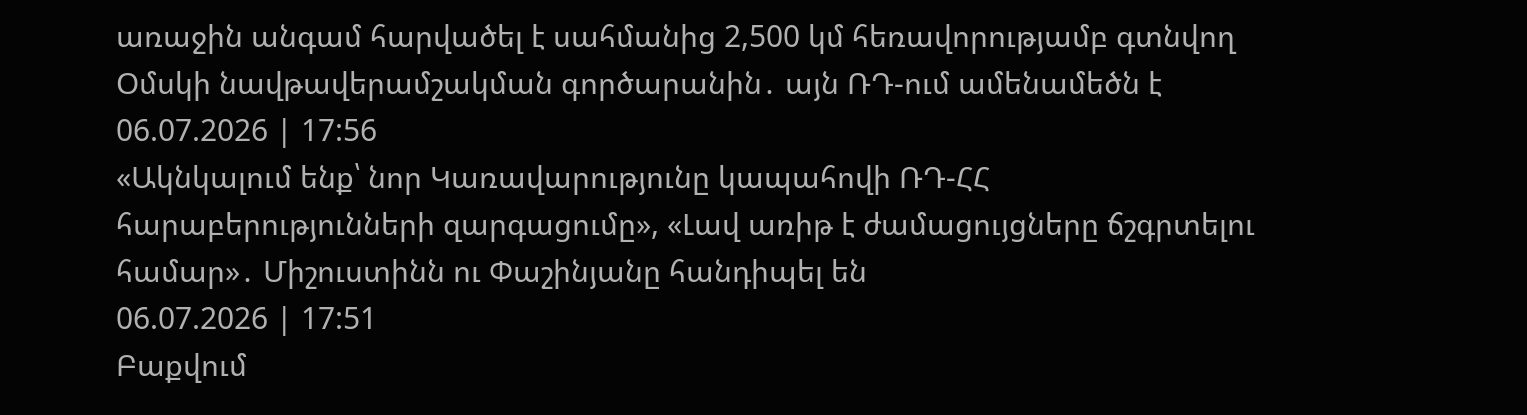առաջին անգամ հարվածել է սահմանից 2,500 կմ հեռավորությամբ գտնվող Օմսկի նավթավերամշակման գործարանին․ այն ՌԴ-ում ամենամեծն է
06.07.2026 | 17:56
«Ակնկալում ենք՝ նոր Կառավարությունը կապահովի ՌԴ-ՀՀ հարաբերությունների զարգացումը», «Լավ առիթ է ժամացույցները ճշգրտելու համար»․ Միշուստինն ու Փաշինյանը հանդիպել են
06.07.2026 | 17:51
Բաքվում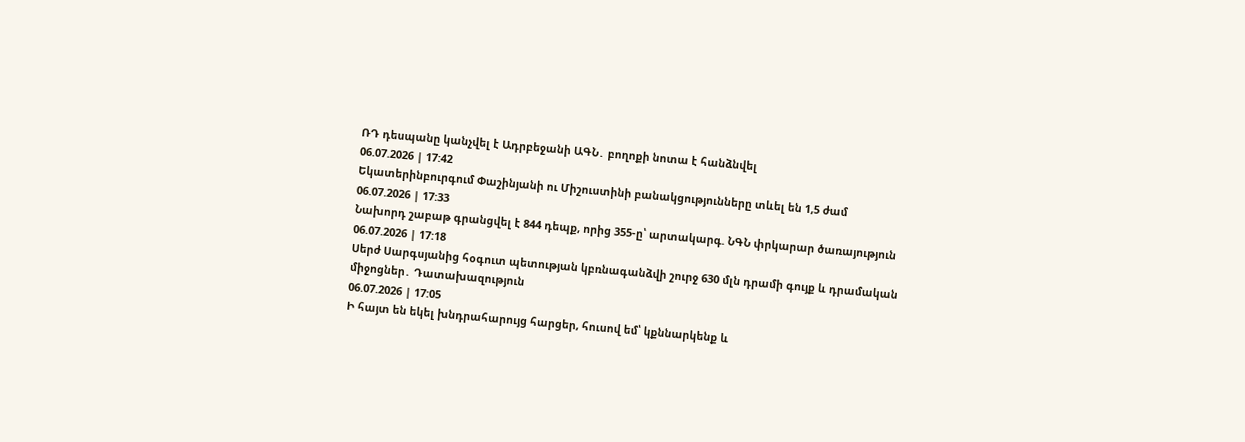ՌԴ դեսպանը կանչվել է Ադրբեջանի ԱԳՆ․ բողոքի նոտա է հանձնվել
06.07.2026 | 17:42
Եկատերինբուրգում Փաշինյանի ու Միշուստինի բանակցությունները տևել են 1,5 ժամ
06.07.2026 | 17:33
Նախորդ շաբաթ գրանցվել է 844 դեպք, որից 355-ը՝ արտակարգ. ՆԳՆ փրկարար ծառայություն
06.07.2026 | 17:18
Սերժ Սարգսյանից հօգուտ պետության կբռնագանձվի շուրջ 630 մլն դրամի գույք և դրամական միջոցներ․ Դատախազություն
06.07.2026 | 17:05
Ի հայտ են եկել խնդրահարույց հարցեր, հուսով եմ՝ կքննարկենք և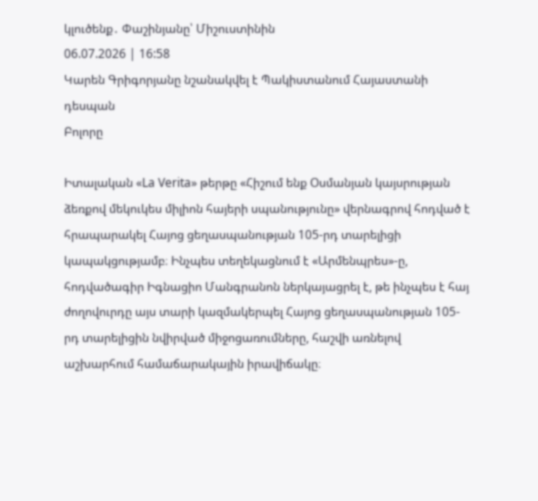կլուծենք․ Փաշինյանը՝ Միշուստինին
06.07.2026 | 16:58
Կարեն Գրիգորյանը նշանակվել է Պակիստանում Հայաստանի դեսպան
Բոլորը

Իտալական «La Verita» թերթը «Հիշում ենք Օսմանյան կայսրության ձեռքով մեկուկես միլիոն հայերի սպանությունը» վերնագրով հոդված է հրապարակել Հայոց ցեղասպանության 105-րդ տարելիցի կապակցությամբ։ Ինչպես տեղեկացնում է «Արմենպրես»-ը, հոդվածագիր Իգնացիո Մանգրանոն ներկայացրել է, թե ինչպես է հայ ժողովուրդը այս տարի կազմակերպել Հայոց ցեղասպանության 105-րդ տարելիցին նվիրված միջոցառումները, հաշվի առնելով աշխարհում համաճարակային իրավիճակը։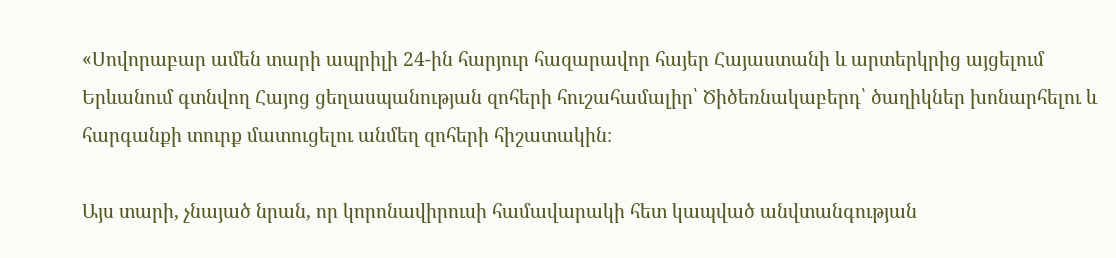«Սովորաբար ամեն տարի ապրիլի 24-ին հարյուր հազարավոր հայեր Հայաստանի և արտերկրից այցելում Երևանում գտնվող Հայոց ցեղասպանության զոհերի հուշահամալիր՝ Ծիծեռնակաբերդ՝ ծաղիկներ խոնարհելու և հարգանքի տուրք մատուցելու անմեղ զոհերի հիշատակին։

Այս տարի, չնայած նրան, որ կորոնավիրուսի համավարակի հետ կապված անվտանգության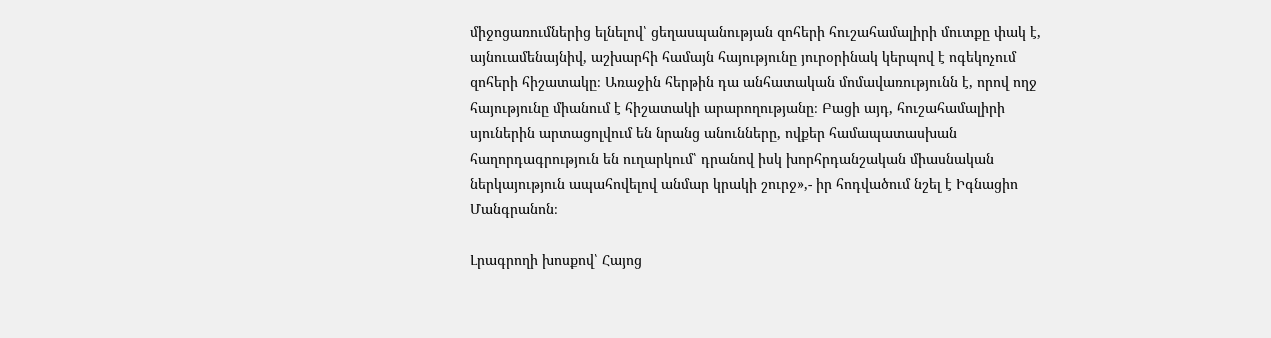միջոցառումներից ելնելով՝ ցեղասպանության զոհերի հուշահամալիրի մուտքը փակ է, այնուամենայնիվ, աշխարհի համայն հայությունը յուրօրինակ կերպով է ոգեկոչում զոհերի հիշատակը։ Առաջին հերթին դա անհատական մոմավառությունն է, որով ողջ հայությունը միանում է հիշատակի արարողությանը։ Բացի այդ, հուշահամալիրի սյուներին արտացոլվում են նրանց անունները, ովքեր համապատասխան հաղորդագրություն են ուղարկում՝ դրանով իսկ խորհրդանշական միասնական ներկայություն ապահովելով անմար կրակի շուրջ»,- իր հոդվածում նշել է Իգնացիո Մանգրանոն։

Լրագրողի խոսքով՝ Հայոց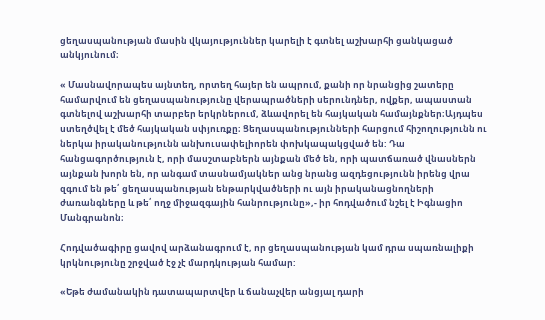ցեղասպանության մասին վկայություններ կարելի է գտնել աշխարհի ցանկացած անկյունում։

« Մասնավորապես այնտեղ, որտեղ հայեր են ապրում, քանի որ նրանցից շատերը համարվում են ցեղասպանությունը վերապրածների սերունդներ, ովքեր, ապաստան գտնելով աշխարհի տարբեր երկրներում, ձևավորել են հայկական համայնքներ։Այդպես ստեղծվել է մեծ հայկական սփյուռքը։ Ցեղասպանությունների հարցում հիշողությունն ու ներկա իրականությունն անխուսափելիորեն փոխկապակցված են: Դա հանցագործություն է, որի մասշտաբներն այնքան մեծ են, որի պատճառած վնասներն այնքան խորն են, որ անգամ տասնամյակներ անց նրանց ազդեցությունն իրենց վրա զգում են թե՛ ցեղասպանության ենթարկվածների ու այն իրականացնողների ժառանգները և թե՛ ողջ միջազգային հանրությունը»,- իր հոդվածում նշել է Իգնացիո Մանգրանոն։

Հոդվածագիրը ցավով արձանագրում է, որ ցեղասպանության կամ դրա սպառնալիքի կրկնությունը շրջված էջ չէ մարդկության համար:

«Եթե ժամանակին դատապարտվեր և ճանաչվեր անցյալ դարի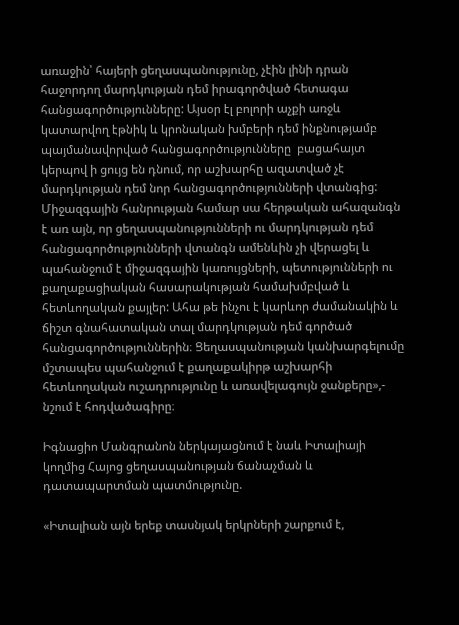առաջին՝ հայերի ցեղասպանությունը, չէին լինի դրան հաջորդող մարդկության դեմ իրագործված հետագա հանցագործությունները: Այսօր էլ բոլորի աչքի առջև կատարվող էթնիկ և կրոնական խմբերի դեմ ինքնությամբ պայմանավորված հանցագործությունները  բացահայտ կերպով ի ցույց են դնում, որ աշխարհը ազատված չէ մարդկության դեմ նոր հանցագործությունների վտանգից: Միջազգային հանրության համար սա հերթական ահազանգն է առ այն, որ ցեղասպանությունների ու մարդկության դեմ հանցագործությունների վտանգն ամենևին չի վերացել և պահանջում է միջազգային կառույցների, պետությունների ու քաղաքացիական հասարակության համախմբված և հետևողական քայլեր: Ահա թե ինչու է կարևոր ժամանակին և ճիշտ գնահատական տալ մարդկության դեմ գործած հանցագործություններին։ Ցեղասպանության կանխարգելումը մշտապես պահանջում է քաղաքակիրթ աշխարհի հետևողական ուշադրությունը և առավելագույն ջանքերը»,- նշում է հոդվածագիրը։

Իգնացիո Մանգրանոն ներկայացնում է նաև Իտալիայի կողմից Հայոց ցեղասպանության ճանաչման և դատապարտման պատմությունը.

«Իտալիան այն երեք տասնյակ երկրների շարքում է,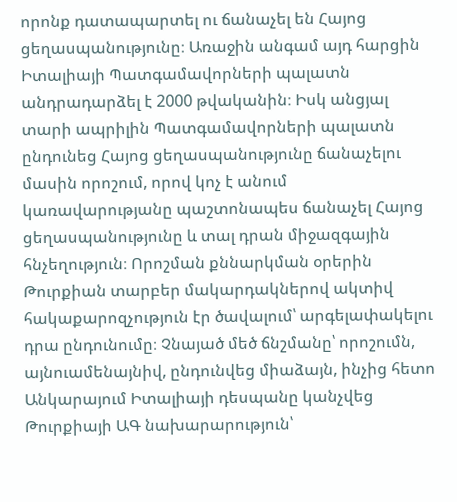որոնք դատապարտել ու ճանաչել են Հայոց ցեղասպանությունը։ Առաջին անգամ այդ հարցին Իտալիայի Պատգամավորների պալատն անդրադարձել է 2000 թվականին։ Իսկ անցյալ տարի ապրիլին Պատգամավորների պալատն ընդունեց Հայոց ցեղասպանությունը ճանաչելու մասին որոշում, որով կոչ է անում կառավարությանը պաշտոնապես ճանաչել Հայոց ցեղասպանությունը և տալ դրան միջազգային հնչեղություն։ Որոշման քննարկման օրերին Թուրքիան տարբեր մակարդակներով ակտիվ հակաքարոզչություն էր ծավալում՝ արգելափակելու դրա ընդունումը։ Չնայած մեծ ճնշմանը՝ որոշումն, այնուամենայնիվ, ընդունվեց միաձայն, ինչից հետո Անկարայում Իտալիայի դեսպանը կանչվեց Թուրքիայի ԱԳ նախարարություն՝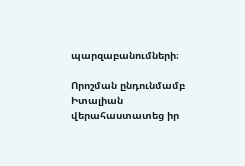պարզաբանումների։

Որոշման ընդունմամբ Իտալիան վերահաստատեց իր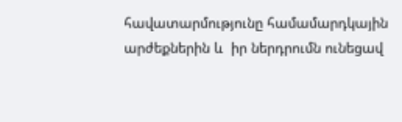հավատարմությունը համամարդկային արժեքներին և  իր ներդրումն ունեցավ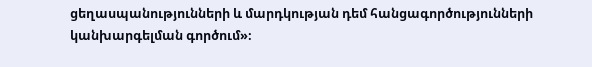ցեղասպանությունների և մարդկության դեմ հանցագործությունների կանխարգելման գործում»։